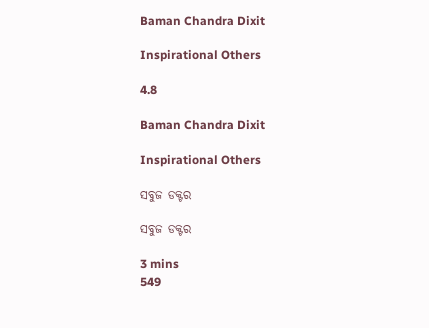Baman Chandra Dixit

Inspirational Others

4.8

Baman Chandra Dixit

Inspirational Others

ସବୁଜ ଡକ୍ଟର

ସବୁଜ ଡକ୍ଟର

3 mins
549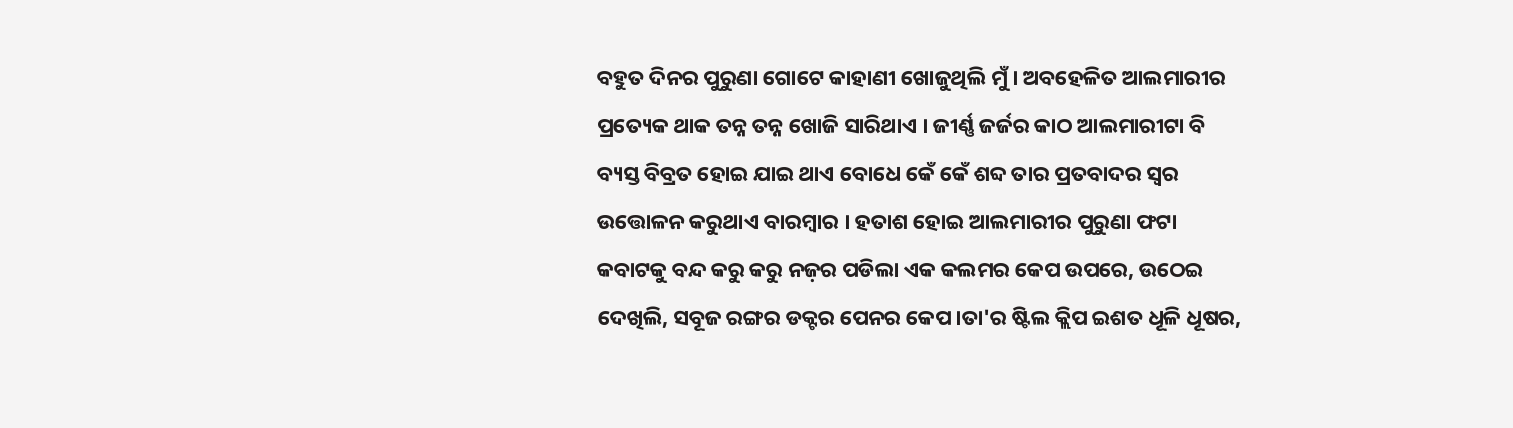ବହୁତ ଦିନର ପୁରୁଣା ଗୋଟେ କାହାଣୀ ଖୋଜୁଥିଲି ମୁଁ । ଅବହେଳିତ ଆଲମାରୀର ପ୍ରତ୍ୟେକ ଥାକ ତନ୍ନ ତନ୍ନ ଖୋଜି ସାରିଥାଏ । ଜୀର୍ଣ୍ଣ ଜର୍ଜର କାଠ ଆଲମାରୀଟା ବି ବ୍ୟସ୍ତ ବିବ୍ରତ ହୋଇ ଯାଇ ଥାଏ ବୋଧେ କେଁ କେଁ ଶବ୍ଦ ତାର ପ୍ରତବାଦର ସ୍ୱର ଉତ୍ତୋଳନ କରୁଥାଏ ବାରମ୍ବାର । ହତାଶ ହୋଇ ଆଲମାରୀର ପୁରୁଣା ଫଟା କବାଟକୁ ବନ୍ଦ କରୁ କରୁ ନଜ଼ର ପଡିଲା ଏକ କଲମର କେପ ଉପରେ, ଉଠେଇ ଦେଖିଲି, ସବୂଜ ରଙ୍ଗର ଡକ୍ଟର ପେନର କେପ।ତା'ର ଷ୍ଟିଲ କ୍ଲିପ ଇଶତ ଧୂଳି ଧୂଷର,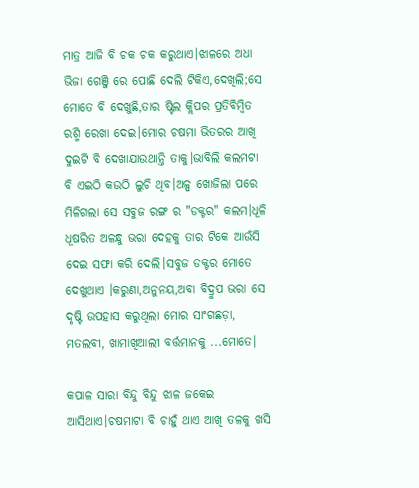ମାତ୍ର ଆଜି ବି ଚକ ଚକ କରୁଥାଏ।ଝାଳରେ ଅଧା ଭିଜା ଗେଞ୍ଜି ରେ ପୋଛି ଦେଲି ଟିକିଏ,ଦେଖିଲି;ସେ ମୋତେ ବି ଦେଖୁଛି,ତାର ଷ୍ଟିଲ କ୍ଲିପର ପ୍ରତିବିମ୍ବିତ ରଶ୍ମି ରେଖା ଦେଇ।ମୋର ଚଷମା ଭିତରର ଆଖି ଦୁଇଟି ବି ଦେଖାଯାଉଥାନ୍ତି ତାକୁ।ଭାବିଲି କଲମଟା ବି ଏଇଠି କଉଠି ଲୁଚି ଥିବ।ଅଳ୍ପ ଖୋଜିଲା ପରେ ମିଳିଗଲା ସେ ସବୁଜ ରଙ୍ଗ ର "ଡକ୍ଟର" କଲମ।ଧୂଳି ଧୂଷରିତ ଅଳନ୍ଧୁ ଭରା ଦେହକୁ ତାର ଟିକେ ଆଉଁସି ଦେଇ ସଫା କରି ଦେଲି।ସବୁଜ ଡକ୍ଟର ମୋତେ ଦେଖୁଥାଏ ।କରୁଣା,ଅନୁନୟ,ଅବା ବିଦ୍ରୁପ ଭରା ସେ ଦୃଷ୍ଟି ଉପହାସ କରୁଥିଲା ମୋର ସାଂଗଛଡ଼ା, ମତଲବୀ, ଖାମାଖିଆଲୀ ବର୍ତ୍ତମାନକୁ ...ମୋତେ।

କପାଳ ସାରା ବିନ୍ଦୁ ବିନ୍ଦୁ ଝାଳ ଜକେଇ ଆସିଥାଏ।ଚଷମାଟା ବି ଚାହୁଁ ଥାଏ ଆଖି ତଳକୁ ଖସି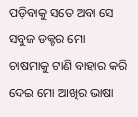ପଡ଼ିବାକୁ ସତେ ଅବା ସେ ସବୁଜ ଡକ୍ଟର ମୋ ଚାଷମାକୁ ଟାଣି ବାହାର କରି ଦେଇ ମୋ ଆଖିର ଭାଷା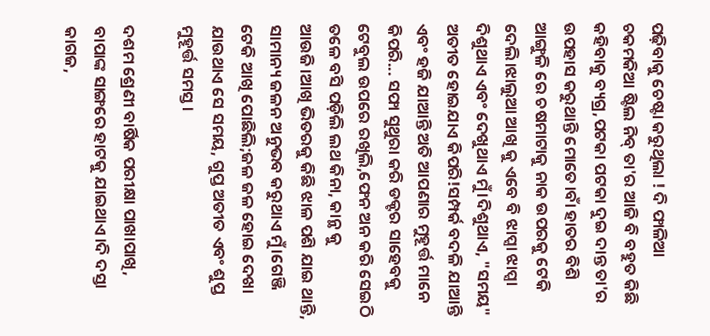ପଢ଼ିବାକୁ ଚେଷ୍ଟା କରୁଥିଲା ! ଦି ଫାଳିଆ ଚକମକିଆ ଷ୍ଟିଲ ନିବ୍ ତା'ର ଆଜି ବି ବହୁତ କିଛି କହିବାକୁ ବ୍ୟଗ୍ର,ପଟକା ପଟକା ଦୁଇ ଦାନ୍ତ ତା'ର ଉପହାସ କରୁଥାନ୍ତି ମୋତେ।ବାଁ ହାତର ବିଶି ଆଙ୍ଗୁଳି ରେ ଚଷମାଟାକୁ ନାକ ଉପରକୁ ଟେକି ଦେଲି।ଝାଲୁଆ ଆଖି କୁ ଏବେ ବି ଝାପ୍ସା ଝାପ୍ସା ଦିଶୁଥାଏ ଏବଂ ଦେଖୁଥାଏ ମୁଁ।ଦିଶୁଥାଏ, "ସମୟ" ଅତୀତ ହୋଇଯାଏ କିପରି!ସମ୍ପର୍କ ବଦଳି ଯାଆନ୍ତି ଏବଂ ହଜି ଯାଆନ୍ତି ଅତି ଆପଣାର ମୁହୂର୍ତ୍ତ ମାନେ କିପରି... ସଫା ସୁଥୁରା କରି ଡକ୍ଟର ସାହେବକୁ ଟେବୁଲ ଉପରେ ରଖିଲି,ଫେନ ଅନ କରି ସେଇଠି ତଳେ ବସି ପଡ଼ିଲି ଲଥ କିନା, କାନ୍ଥ କୁ ଆଉଜି।ଆଖି ଭିତରକୁ କିଛି ଝାଳ ପଶି ଯାଇ ଥାନ୍ତି, ସାମାନ୍ୟ ଜଳନ ଅନୁଭବ କରୁଥାଏ ମୁଁ।ଗେଞ୍ଜି ଟେକି ଆଖି ପୋଛିଲି;ଜଳ ଜଳ ହୋଇ ଦେଖା ଯାଉଥାଏ ସେ ସମୟ, ଗୁପ୍ତ ଅତୀତ ଏବଂ ଶୁପ୍ତ ମୁହୂର୍ତ୍ତ ସମସ୍ତ।

ଦଶମ ଶ୍ରେଣୀ ବାର୍ଷିକ ପରୀକ୍ଷା ପାଖାପାଖି, ବାପାଙ୍କ ସାଙ୍ଗରେ ହାଟକୁ ଯାଇଥାଏ।ଦି ଦସ୍ତା କାଗଜ,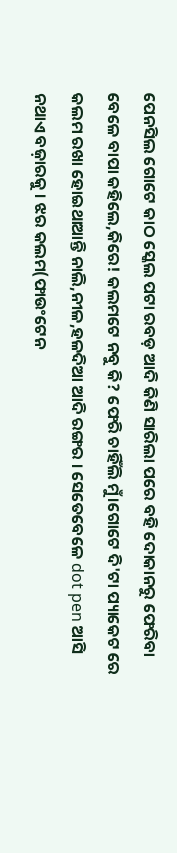ପେନସିଲ ଗୋଟେ କାଠ ସ୍କେଲ ପଟା ରବଡ଼ ଆଦି କିଣି ସାରିଲା ପରେ ବହି ଦୋକାନରୁ ଫେରିବା ବେଳେ ବାପା କହିଲେ,କିରେ! କଲମଟେ ନବୁ କି? ଫେରି ଚାହିଁଲି ମୁଁ।ଗୋଟେ ଦି'ଟା ପ୍ୟାକେଟ ରେ କଲମ ରଖା ହୋଇଥାଆନ୍ତି ନାଲି,ନୀଳ,ହଳଦିଆ ଆଦି ରଙ୍ଗର । ସେତେବେଳେ dot pen ଆସି ନଥାଏ ବଜ଼ାରକୁ । ଝର କଲମ(ଫାଉଂଟେନ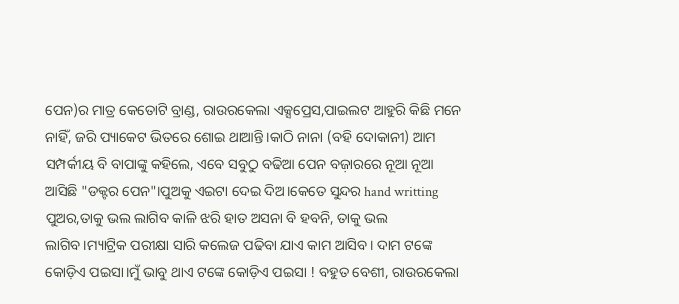ପେନ)ର ମାତ୍ର କେତୋଟି ବ୍ରାଣ୍ଡ, ରାଉରକେଲା ଏକ୍ସପ୍ରେସ,ପାଇଲଟ ଆହୁରି କିଛି ମନେ ନାହିଁ, ଜରି ପ୍ୟାକେଟ ଭିତରେ ଶୋଇ ଥାଆନ୍ତି।କାଠି ନାନା (ବହି ଦୋକାନୀ) ଆମ ସମ୍ପର୍କୀୟ ବି ବାପାଙ୍କୁ କହିଲେ, ଏବେ ସବୁଠୁ ବଢିଆ ପେନ ବଜ଼ାରରେ ନୂଆ ନୂଆ ଆସିଛି "ଡକ୍ଟର ପେନ"।ପୁଅକୁ ଏଇଟା ଦେଇ ଦିଅ।କେତେ ସୁନ୍ଦର hand writting ପୁଅର,ତାକୁ ଭଲ ଲାଗିବ କାଳି ଝରି ହାତ ଅସନା ବି ହବନି, ତାକୁ ଭଲ ଲାଗିବ।ମ୍ୟାଟ୍ରିକ ପରୀକ୍ଷା ସାରି କଲେଜ ପଢିବା ଯାଏ କାମ ଆସିବ। ଦାମ ଟଙ୍କେ କୋଡ଼ିଏ ପଇସା।ମୁଁ ଭାବୁ ଥାଏ ଟଙ୍କେ କୋଡ଼ିଏ ପଇସା ! ବହୁତ ବେଶୀ, ରାଉରକେଲା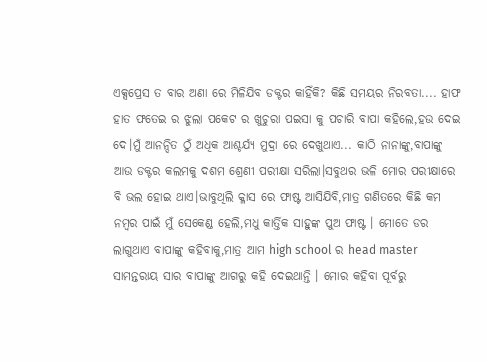ଏକ୍ସପ୍ରେସ ତ ବାର ଅଣା ରେ ମିଳିଯିବ ଡକ୍ଟର କାହିଁକି? କିଛି ସମୟର ନିରବତା.... ହାଫ ହାତ ଫତେଇ ର ଝୁଲା ପକେଟ ର ଖୁଚୁରା ପଇସା କୁ ପଚାରି ବାପା କହିଲେ,ହଉ ଦେଇ ଦେ।ମୁଁ ଆନନ୍ଦିତ ଠୁଁ ଅଧିକ ଆଶ୍ଚର୍ଯ୍ୟ ମୁଦ୍ରା ରେ ଦେଖୁଥାଏ... କାଠି ନାନାଙ୍କୁ,ବାପାଙ୍କୁ ଆଉ ଡକ୍ଟର କଲମକୁ ଦଶମ ଶ୍ରେଣୀ ପରୀକ୍ଷା ସରିଲା।ସବୁଥର ଭଳି ମୋର ପରୀକ୍ଷାରେ ବି ଭଲ ହୋଇ ଥାଏ।ଭାବୁଥିଲି କ୍ଳାସ ରେ ଫାଷ୍ଟ ଆସିଯିବି,ମାତ୍ର ଗଣିତରେ କିଛି କମ ନମ୍ବର ପାଇଁ ମୁଁ ସେକେଣ୍ଡ ହେଲି,ମଧୁ କାର୍ତ୍ତିକ ସାହୁଙ୍କ ପୁଅ ଫାଷ୍ଟ । ମୋତେ ଡର ଲାଗୁଥାଏ ବାପାଙ୍କୁ କହିବାକୁ,ମାତ୍ର ଆମ high school ର head master ସାମନ୍ତରାୟ ସାର ବାପାଙ୍କୁ ଆଗରୁ କହି ଦେଇଥାନ୍ତି । ମୋର କହିବା ପୂର୍ବରୁ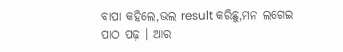ବାପା କହିଲେ,ଭଲ result କରିଛୁ,ମନ ଲଗେଇ ପାଠ ପଢ଼ । ଆର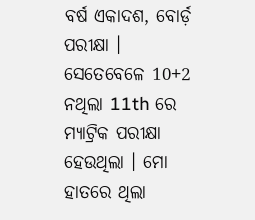ବର୍ଷ ଏକାଦଶ, ବୋର୍ଡ଼ ପରୀକ୍ଷା । ସେତେବେଳେ 10+2 ନଥିଲା 11th ରେ ମ୍ୟାଟ୍ରିକ ପରୀକ୍ଷା ହେଉଥିଲା । ମୋ ହାତରେ ଥିଲା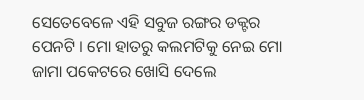ସେତେବେଳେ ଏହି ସବୁଜ ରଙ୍ଗର ଡକ୍ଟର ପେନଟି । ମୋ ହାତରୁ କଲମଟିକୁ ନେଇ ମୋ ଜାମା ପକେଟରେ ଖୋସି ଦେଲେ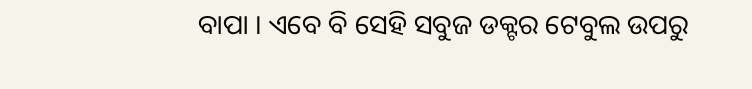ବାପା । ଏବେ ବି ସେହି ସବୁଜ ଡକ୍ଟର ଟେବୁଲ ଉପରୁ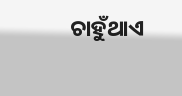ଚାହୁଁଥାଏ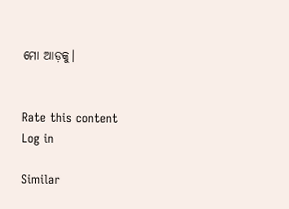ମୋ ଆଡ଼କୁ।


Rate this content
Log in

Similar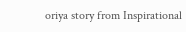oriya story from Inspirational